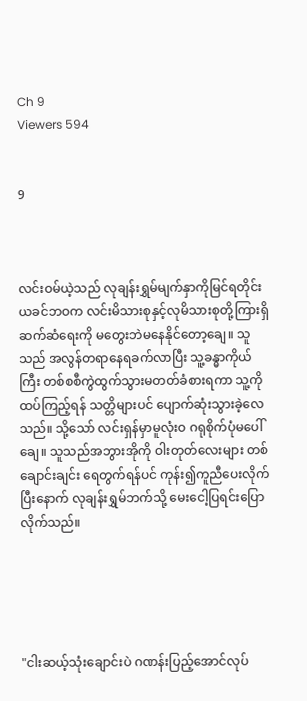Ch 9
Viewers 594


9



လင်းဝမ်ယဲ့သည် လုချန်းရွှမ်မျက်နှာကိုမြင်ရတိုင်း ယခင်ဘဝက လင်းမိသားစုနှင့်လုမိသားစုတို့ကြားရှိ ဆက်ဆံရေးကို မတွေးဘဲမနေနိုင်တော့ချေ။ သူသည် အလွန်တရာနေရခက်လာပြီး သူ့ခန္ဓာကိုယ်ကြီး တစ်စစီကွဲထွက်သွားမတတ်ခံစားရကာ သူ့ကိုထပ်ကြည့်ရန် သတ္တိများပင် ပျောက်ဆုံးသွားခဲ့လေသည်။ သို့သော် လင်းရှန်မှာမူလုံးဝ ဂရုစိုက်ပုံမပေါ်ချေ။ သူသည်အဘွားအိုကို ဝါးတုတ်လေးများ တစ်ချောင်းချင်း ရေတွက်ရန်ပင် ကုန်း၍ကူညီပေးလိုက်ပြီးနောက် လုချန်းရွှမ်ဘက်သို့ မေးငေါ့ပြရင်းပြောလိုက်သည်။





"ငါးဆယ့်သုံးချောင်းပဲ ဂဏန်းပြည့်အောင်လုပ်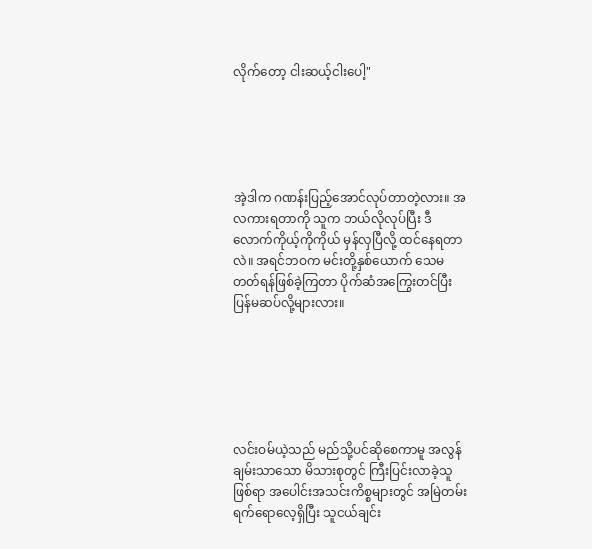လိုက်တော့ ငါးဆယ့်ငါးပေါ့"





အဲ့ဒါက ဂဏန်းပြည့်အောင်လုပ်တာတဲ့လား။ အလကားရတာကို သူက ဘယ်လိုလုပ်ပြီး ဒီလောက်ကိုယ့်ကိုကိုယ် မှန်လှပြီလို့ ထင်နေရတာလဲ။ အရင်ဘဝက မင်းတို့နှစ်ယောက် သေမတတ်ရန်ဖြစ်ခဲ့ကြတာ ပိုက်ဆံအကြွေးတင်ပြီး ပြန်မဆပ်လို့များလား။






လင်းဝမ်ယဲ့သည် မည်သို့ပင်ဆိုစေကာမူ အလွန်ချမ်းသာသော မိသားစုတွင် ကြီးပြင်းလာခဲ့သူဖြစ်ရာ အပေါင်းအသင်းကိစ္စများတွင် အမြဲတမ်း ရက်ရောလေ့ရှိပြီး သူငယ်ချင်း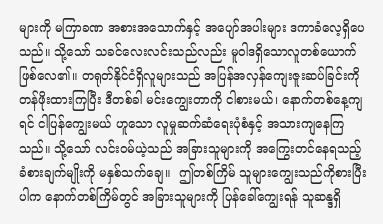များကို မကြာခဏ အစားအသောက်နှင့် အပျော်အပါးများ ဒကာခံလေ့ရှိပေသည်။ သို့သော် သခင်လေးလင်းသည်လည်း မူဝါဒရှိသောလူတစ်ယောက်ဖြစ်လေ၏။ တရုတ်နိုင်ငံရှိလူများသည် အပြန်အလှန်ကျေးဇူးဆပ်ခြင်းကို တန်ဖိုးထားကြပြီး ဒီတစ်ခါ မင်းကျွေးတာကို ငါစားမယ်၊ နောက်တစ်နေ့ကျရင် ငါပြန်ကျွေးမယ် ဟူသော လူမှုဆက်ဆံရေးပုံစံနှင့် အသားကျနေကြသည်။ သို့သော် လင်းဝမ်ယဲ့သည် အခြားသူများကို အကြွေးတင်နေရသည့် ခံစားချက်မျိုးကို မနှစ်သက်ချေ။  ဤတစ်ကြိမ် သူများကျွေးသည်ကိုစားပြီးပါက နောက်တစ်ကြိမ်တွင် အခြားသူများကို ပြန်ခေါ်ကျွေးရန် သူဆန္ဒရှိ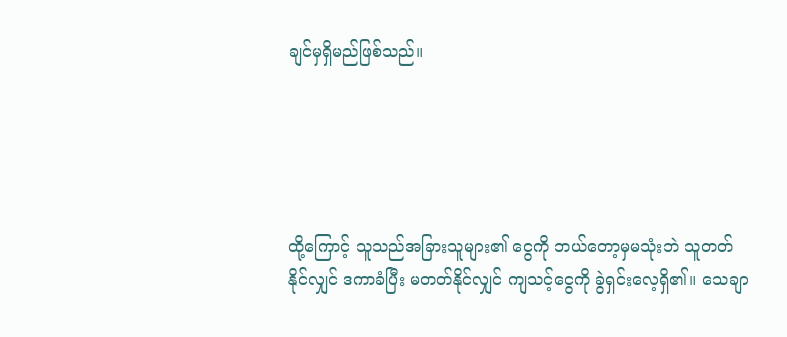ချင်မှရှိမည်ဖြစ်သည်။





ထို့ကြောင့် သူသည်အခြားသူများ၏ ငွေကို ဘယ်တော့မှမသုံးဘဲ သူတတ်နိုင်လျှင် ဒကာခံပြီး မတတ်နိုင်လျှင် ကျသင့်ငွေကို ခွဲရှင်းလေ့ရှိ၏။ သေချာ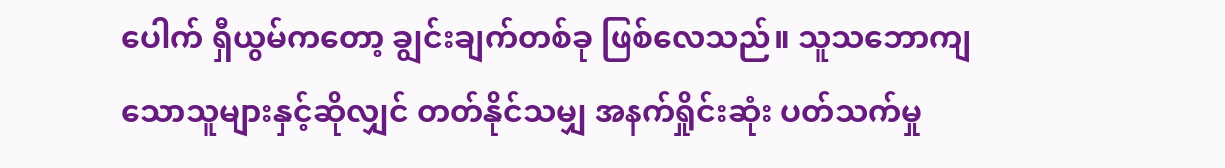ပေါက် ရှီယွမ်ကတော့ ချွင်းချက်တစ်ခု ဖြစ်လေသည်။ သူသဘောကျသောသူများနှင့်ဆိုလျှင် တတ်နိုင်သမျှ အနက်ရှိုင်းဆုံး ပတ်သက်မှု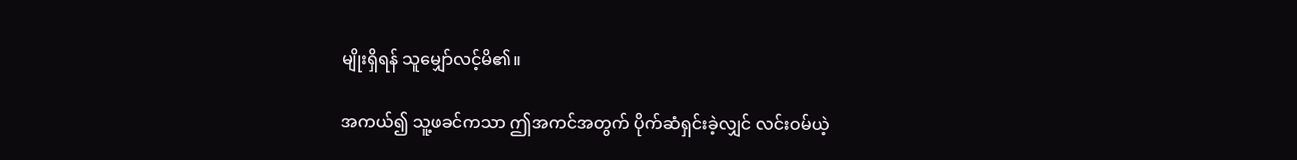မျိုးရှိရန် သူမျှော်လင့်မိ၏။

အကယ်၍ သူ့ဖခင်ကသာ ဤအကင်အတွက် ပိုက်ဆံရှင်းခဲ့လျှင် လင်းဝမ်ယဲ့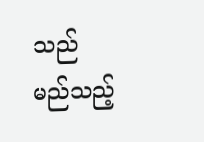သည် မည်သည့်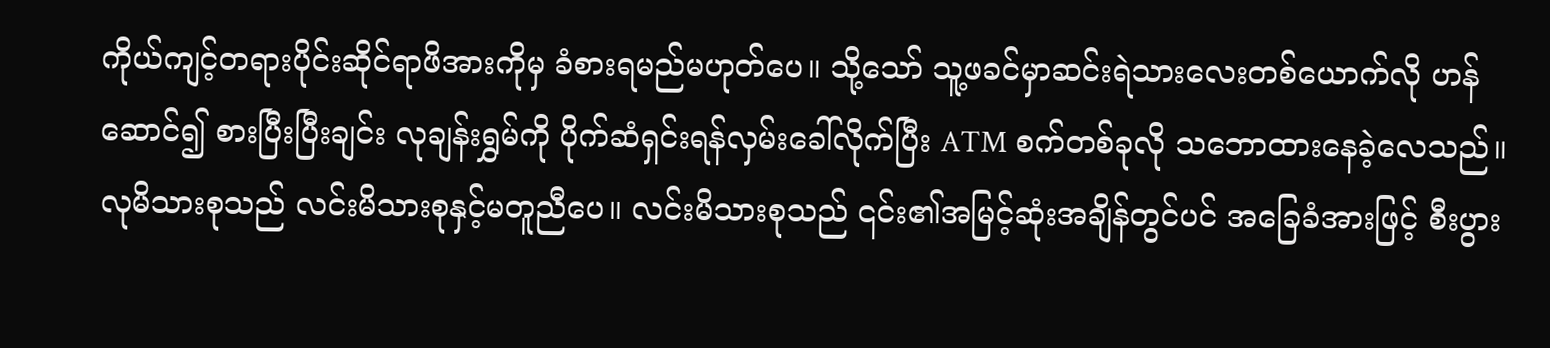ကိုယ်ကျင့်တရားပိုင်းဆိုင်ရာဖိအားကိုမှ ခံစားရမည်မဟုတ်ပေ။ သို့သော် သူ့ဖခင်မှာဆင်းရဲသားလေးတစ်ယောက်လို ဟန်ဆောင်၍ စားပြီးပြီးချင်း လုချန်းရွှမ်ကို ပိုက်ဆံရှင်းရန်လှမ်းခေါ်လိုက်ပြီး ATM စက်တစ်ခုလို သဘောထားနေခဲ့လေသည်။ လုမိသားစုသည် လင်းမိသားစုနှင့်မတူညီပေ။ လင်းမိသားစုသည် ၎င်း၏အမြင့်ဆုံးအချိန်တွင်ပင် အခြေခံအားဖြင့် စီးပွား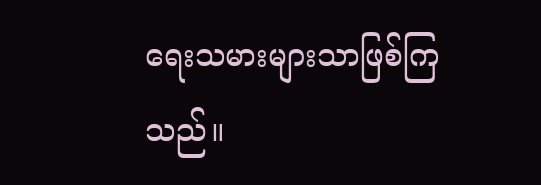ရေးသမားများသာဖြစ်ကြသည်။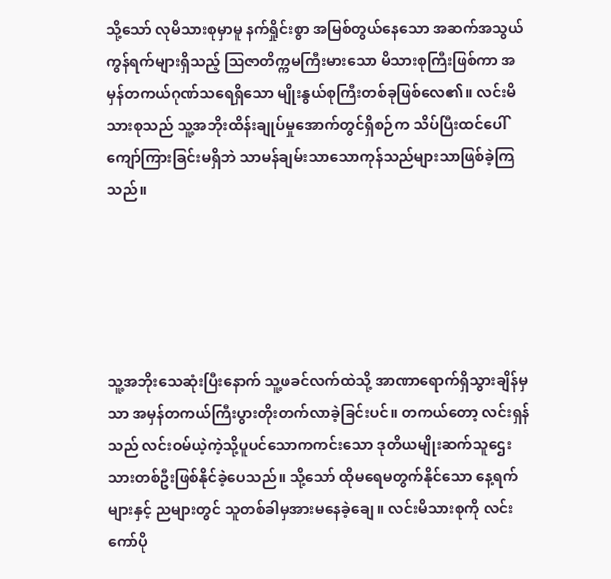သို့သော် လုမိသားစုမှာမူ နက်ရှိုင်းစွာ အမြစ်တွယ်နေသော အဆက်အသွယ်ကွန်ရက်များရှိသည့် ဩဇာတိက္ကမကြီးမားသော မိသားစုကြီးဖြစ်ကာ အမှန်တကယ်ဂုဏ်သရေရှိသော မျိုးနွယ်စုကြီးတစ်ခုဖြစ်လေ၏။ လင်းမိသားစုသည် သူ့အဘိုးထိန်းချုပ်မှုအောက်တွင်ရှိစဉ်က သိပ်ပြီးထင်ပေါ်ကျော်ကြားခြင်းမရှိဘဲ သာမန်ချမ်းသာသောကုန်သည်များသာဖြစ်ခဲ့ကြသည်။





သူ့အဘိုးသေဆုံးပြီးနောက် သူ့ဖခင်လက်ထဲသို့ အာဏာရောက်ရှိသွားချိန်မှသာ အမှန်တကယ်ကြီးပွားတိုးတက်လာခဲ့ခြင်းပင်။ တကယ်တော့ လင်းရှန်သည် လင်းဝမ်ယဲ့ကဲ့သို့ပူပင်သောကကင်းသော ဒုတိယမျိုးဆက်သူဌေးသားတစ်ဦးဖြစ်နိုင်ခဲ့ပေသည်။ သို့သော် ထိုမရေမတွက်နိုင်သော နေ့ရက်များနှင့် ညများတွင် သူတစ်ခါမှအားမနေခဲ့ချေ။ လင်းမိသားစုကို လင်းကော်ပို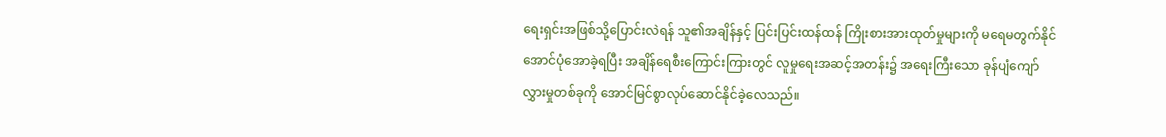ရေးရှင်းအဖြစ်သို့ပြောင်းလဲရန် သူ၏အချိန်နှင့် ပြင်းပြင်းထန်ထန် ကြိုးစားအားထုတ်မှုများကို မရေမတွက်နိုင်အောင်ပုံအောခဲ့ရပြီး အချိန်ရေစီးကြောင်းကြားတွင် လူမှုရေးအဆင့်အတန်း၌ အရေးကြီးသော ခုန်ပျံကျော်လွှားမှုတစ်ခုကို အောင်မြင်စွာလုပ်ဆောင်နိုင်ခဲ့လေသည်။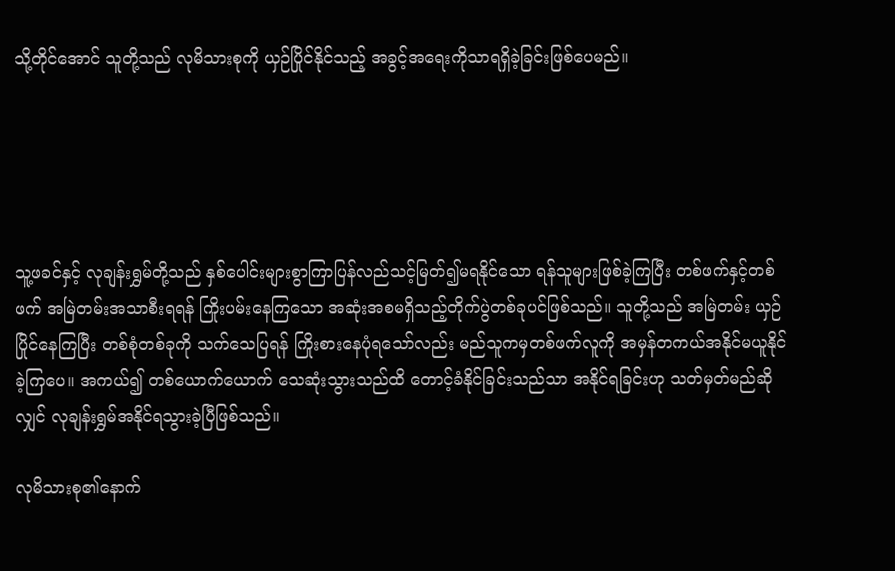သို့တိုင်အောင် သူတို့သည် လုမိသားစုကို ယှဉ်ပြိုင်နိုင်သည့် အခွင့်အရေးကိုသာရရှိခဲ့ခြင်းဖြစ်ပေမည်။





သူ့ဖခင်နှင့် လုချန်းရွှမ်တို့သည် နှစ်ပေါင်းများစွာကြာပြန်လည်သင့်မြတ်၍မရနိုင်သော ရန်သူများဖြစ်ခဲ့ကြပြီး တစ်ဖက်နှင့်တစ်ဖက် အမြဲတမ်းအသာစီးရရန် ကြိုးပမ်းနေကြသော အဆုံးအစမရှိသည့်တိုက်ပွဲတစ်ခုပင်ဖြစ်သည်။ သူတို့သည် အမြဲတမ်း ယှဉ်ပြိုင်နေကြပြီး တစ်စုံတစ်ခုကို သက်သေပြရန် ကြိုးစားနေပုံရသော်လည်း မည်သူကမှတစ်ဖက်လူကို အမှန်တကယ်အနိုင်မယူနိုင်ခဲ့ကြပေ။ အကယ်၍ တစ်ယောက်ယောက် သေဆုံးသွားသည်ထိ တောင့်ခံနိုင်ခြင်းသည်သာ အနိုင်ရခြင်းဟု သတ်မှတ်မည်ဆိုလျှင် လုချန်းရွှမ်အနိုင်ရသွားခဲ့ပြီဖြစ်သည်။

လုမိသားစု၏နောက်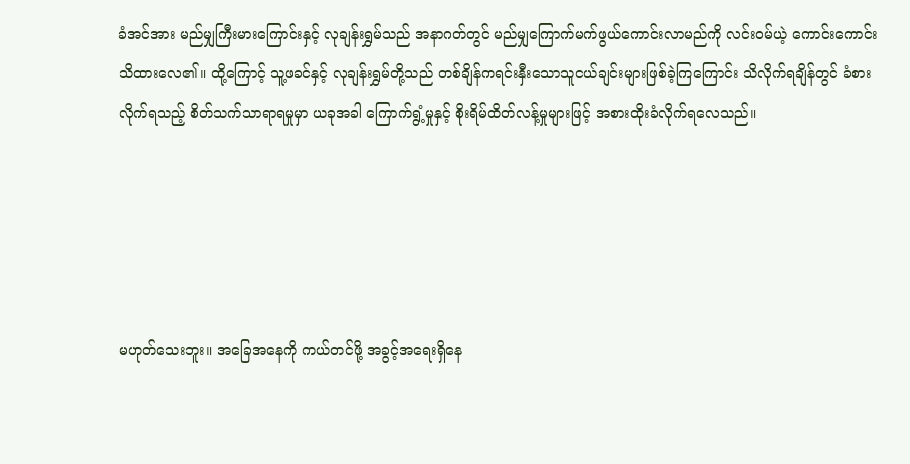ခံအင်အား မည်မျှကြီးမားကြောင်းနှင့် လုချန်းရွှမ်သည် အနာဂတ်တွင် မည်မျှကြောက်မက်ဖွယ်ကောင်းလာမည်ကို လင်းဝမ်ယဲ့ ကောင်းကောင်းသိထားလေ၏။ ထို့ကြောင့် သူ့ဖခင်နှင့် လုချန်းရွှမ်တို့သည် တစ်ချိန်ကရင်းနှီးသောသူငယ်ချင်းများဖြစ်ခဲ့ကြကြောင်း သိလိုက်ရချိန်တွင် ခံစားလိုက်ရသည့် စိတ်သက်သာရာရမှုမှာ ယခုအခါ ကြောက်ရွံ့မှုနှင့် စိုးရိမ်ထိတ်လန့်မှုများဖြင့် အစားထိုးခံလိုက်ရလေသည်။





မဟုတ်သေးဘူး။ အခြေအနေကို ကယ်တင်ဖို့ အခွင့်အရေးရှိနေ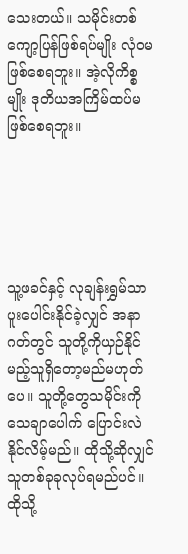သေးတယ်။ သမိုင်းတစ်ကျော့ပြန်ဖြစ်ရပ်မျိုး လုံဝမဖြစ်စေရဘူး။ အဲ့လိုကိစ္စမျိုး ဒုတိယအကြိမ်ထပ်မဖြစ်စေရဘူး။





သူ့ဖခင်နှင့် လုချန်းရွှမ်သာပူးပေါင်းနိုင်ခဲ့လျှင် အနာဂတ်တွင် သူတို့ကိုယှဉ်နိုင်မည့်သူရှိတော့မည်မဟုတ်ပေ။ သူတို့တွေသမိုင်းကို သေချာပေါက် ပြောင်းလဲနိုင်လိမ့်မည်။ ထိုသို့ဆိုလျှင် သူတစ်ခုခုလုပ်ရမည်ပင်။ ထိုသို့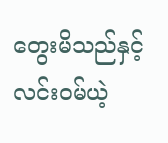တွေးမိသည်နှင့် လင်းဝမ်ယဲ့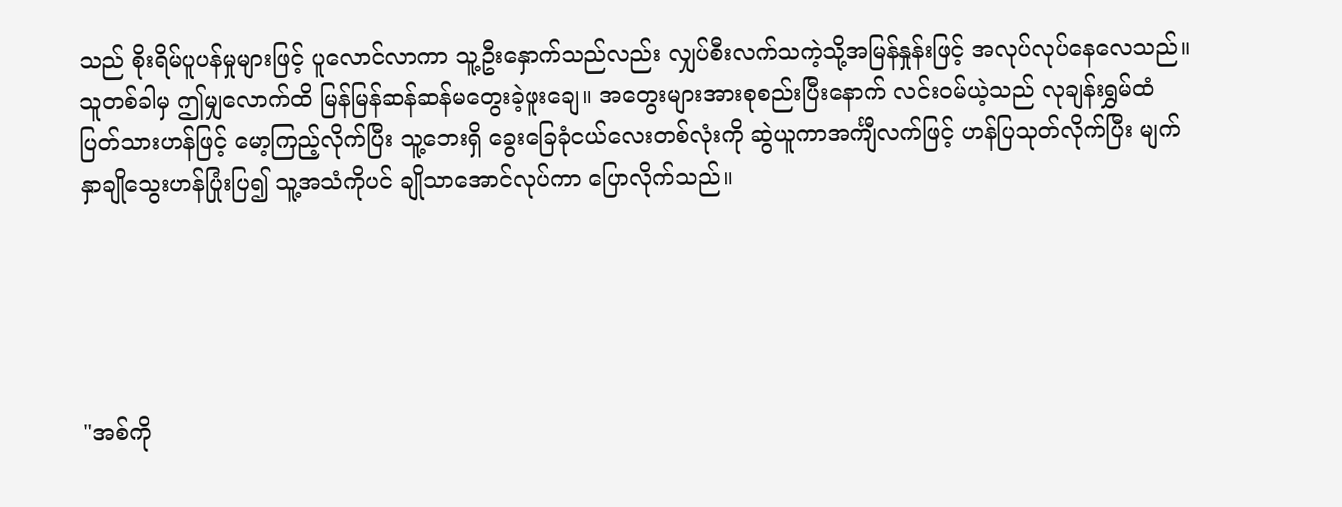သည် စိုးရိမ်ပူပန်မှုများဖြင့် ပူလောင်လာကာ သူ့ဦးနှောက်သည်လည်း လျှပ်စီးလက်သကဲ့သို့အမြန်နှုန်းဖြင့် အလုပ်လုပ်နေလေသည်။ သူတစ်ခါမှ ဤမျှလောက်ထိ မြန်မြန်ဆန်ဆန်မတွေးခဲ့ဖူးချေ။ အတွေးများအားစုစည်းပြီးနောက် လင်းဝမ်ယဲ့သည် လုချန်းရွှမ်ထံပြတ်သားဟန်ဖြင့် မော့ကြည့်လိုက်ပြီး သူ့ဘေးရှိ ခွေးခြေခုံငယ်လေးတစ်လုံးကို ဆွဲယူကာအင်္ကျီလက်ဖြင့် ဟန်ပြသုတ်လိုက်ပြီး မျက်နှာချိုသွေးဟန်ပြုံးပြ၍ သူ့အသံကိုပင် ချိုသာအောင်လုပ်ကာ ပြောလိုက်သည်။





"အစ်ကို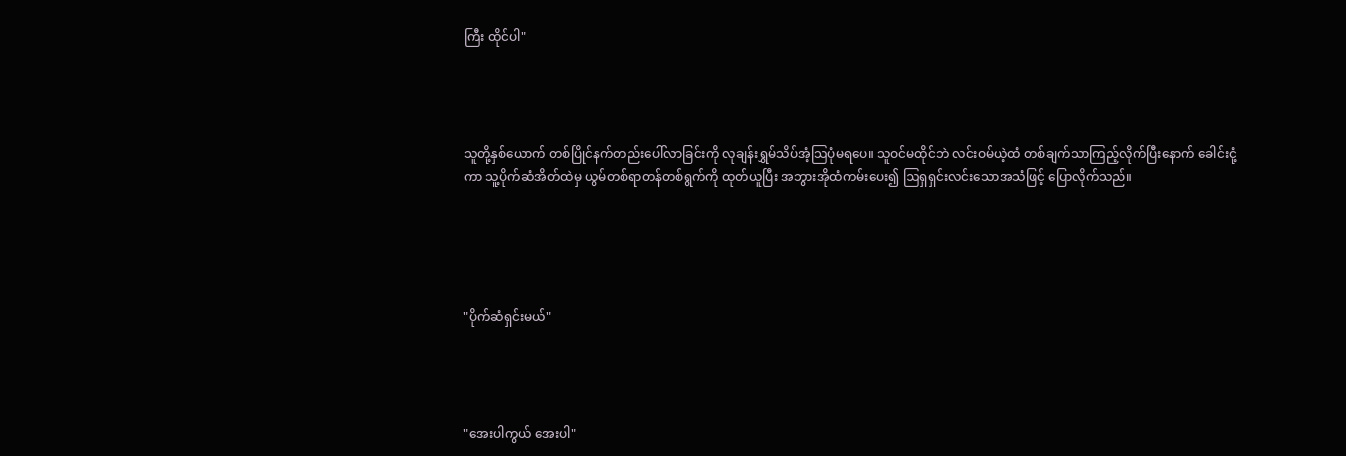ကြီး ထိုင်ပါ"




သူတို့နှစ်ယောက် တစ်ပြိုင်နက်တည်းပေါ်လာခြင်းကို လုချန်းရွှမ်သိပ်အံ့သြပုံမရပေ။ သူဝင်မထိုင်ဘဲ လင်းဝမ်ယဲ့ထံ တစ်ချက်သာကြည့်လိုက်ပြီးနောက် ခေါင်းငုံ့ကာ သူ့ပိုက်ဆံအိတ်ထဲမှ ယွမ်တစ်ရာတန်တစ်ရွက်ကို ထုတ်ယူပြီး အဘွားအိုထံကမ်းပေး၍ ဩရှရှင်းလင်းသောအသံဖြင့် ပြောလိုက်သည်။





"ပိုက်ဆံရှင်းမယ်"




"အေးပါကွယ် အေးပါ"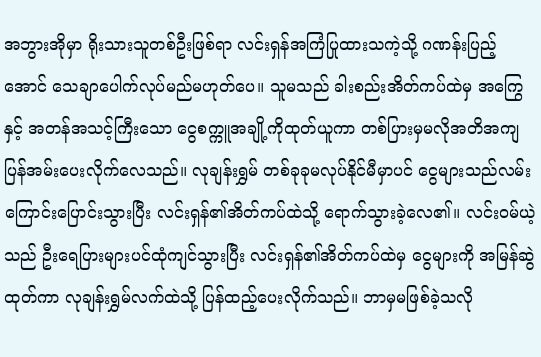အဘွားအိုမှာ ရိုးသားသူတစ်ဦးဖြစ်ရာ လင်းရှန်အကြံပြုထားသကဲ့သို့ ဂဏန်းပြည့်အောင် သေချာပေါက်လုပ်မည်မဟုတ်ပေ။ သူမသည် ခါးစည်းအိတ်ကပ်ထဲမှ အကြွေနှင့် အတန်အသင့်ကြီးသော ငွေစက္ကူအချို့ကိုထုတ်ယူကာ တစ်ပြားမှမလိုအတိအကျပြန်အမ်းပေးလိုက်လေသည်။ လုချန်းရွှမ် တစ်ခုခုမလုပ်နိုင်မီမှာပင် ငွေများသည်လမ်းကြောင်းပြောင်းသွားပြီး လင်းရှန်၏အိတ်ကပ်ထဲသို့ ရောက်သွားခဲ့လေ၏။ လင်းဝမ်ယဲ့သည် ဦးရေပြားများပင်ထုံကျင်သွားပြီး လင်းရှန်၏အိတ်ကပ်ထဲမှ ငွေများကို အမြန်ဆွဲထုတ်ကာ လုချန်းရွှမ်လက်ထဲသို့ ပြန်ထည့်ပေးလိုက်သည်။ ဘာမှမဖြစ်ခဲ့သလို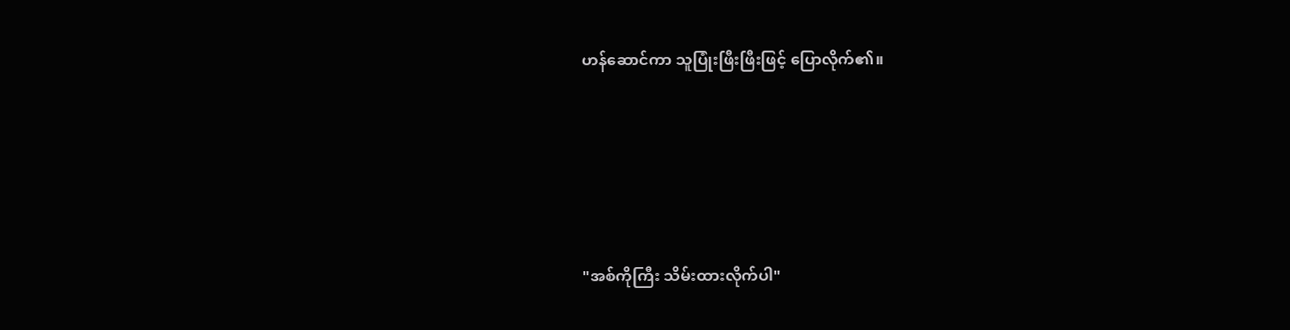ဟန်ဆောင်ကာ သူပြုံးဖြီးဖြီးဖြင့် ပြောလိုက်၏။





"အစ်ကိုကြီး သိမ်းထားလိုက်ပါ"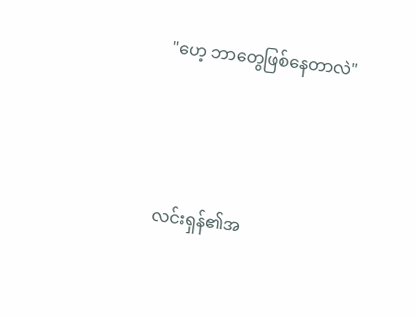"ဟေ့ ဘာတွေဖြစ်နေတာလဲ"




လင်းရှန်၏အ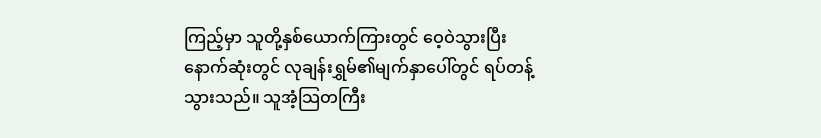ကြည့်မှာ သူတို့နှစ်ယောက်ကြားတွင် ဝေ့ဝဲသွားပြီး နောက်ဆုံးတွင် လုချန်းရွှမ်၏မျက်နှာပေါ်တွင် ရပ်တန့်သွားသည်။ သူအံ့သြတကြီး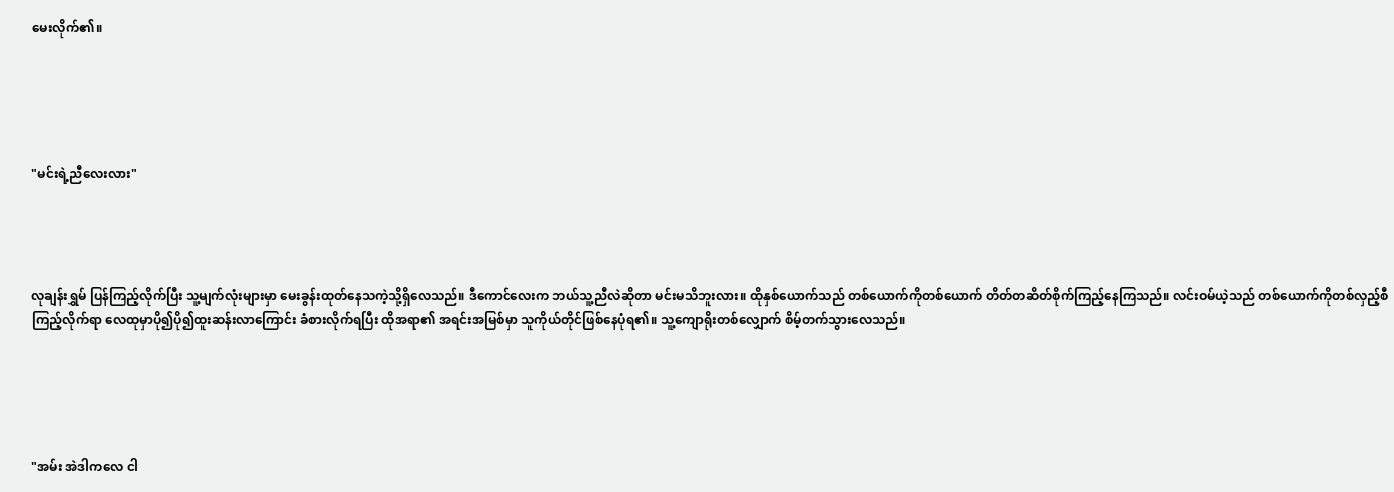မေးလိုက်၏။





"မင်းရဲ့ညီလေးလား"




လုချန်းရွှမ် ပြန်ကြည့်လိုက်ပြီး သူ့မျက်လုံးများမှာ မေးခွန်းထုတ်နေသကဲ့သို့ရှိလေသည်။ ဒီကောင်လေးက ဘယ်သူ့ညီလဲဆိုတာ မင်းမသိဘူးလား။ ထိုနှစ်ယောက်သည် တစ်ယောက်ကိုတစ်ယောက် တိတ်တဆိတ်စိုက်ကြည့်နေကြသည်။ လင်းဝမ်ယဲ့သည် တစ်ယောက်ကိုတစ်လှည့်စီကြည့်လိုက်ရာ လေထုမှာပို၍ပို၍ထူးဆန်းလာကြောင်း ခံစားလိုက်ရပြီး ထိုအရာ၏ အရင်းအမြစ်မှာ သူကိုယ်တိုင်ဖြစ်နေပုံရ၏။ သူ့ကျောရိုးတစ်လျှောက် စိမ့်တက်သွားလေသည်။





"အမ်း အဲဒါကလေ ငါ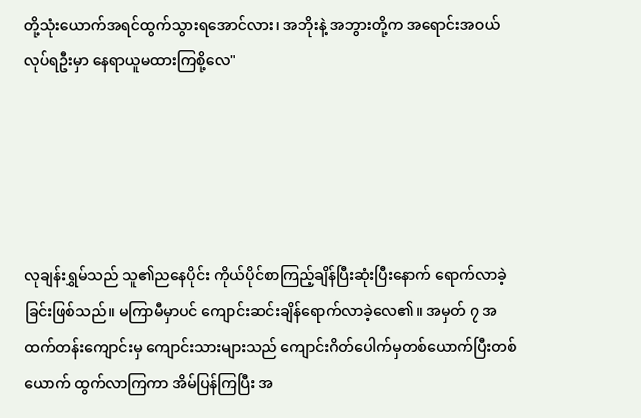တို့သုံးယောက်အရင်ထွက်သွားရအောင်လား၊ အဘိုးနဲ့ အဘွားတို့က အရောင်းအဝယ်လုပ်ရဦးမှာ နေရာယူမထားကြစို့လေ"





လုချန်းရွှမ်သည် သူ၏ညနေပိုင်း ကိုယ်ပိုင်စာကြည့်ချိန်ပြီးဆုံးပြီးနောက် ရောက်လာခဲ့ခြင်းဖြစ်သည်။ မကြာမီမှာပင် ကျောင်းဆင်းချိန်ရောက်လာခဲ့လေ၏။ အမှတ် ၇ အထက်တန်းကျောင်းမှ ကျောင်းသားများသည် ကျောင်းဂိတ်ပေါက်မှတစ်ယောက်ပြီးတစ်ယောက် ထွက်လာကြကာ အိမ်ပြန်ကြပြီး အ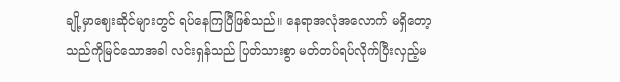ချို့မှာဈေးဆိုင်များတွင် ရပ်နေကြပြီဖြစ်သည်။ နေရာအလုံအလောက် မရှိတော့သည်ကိုမြင်သောအခါ လင်းရှန်သည် ပြတ်သားစွာ မတ်တပ်ရပ်လိုက်ပြီးလှည့်မ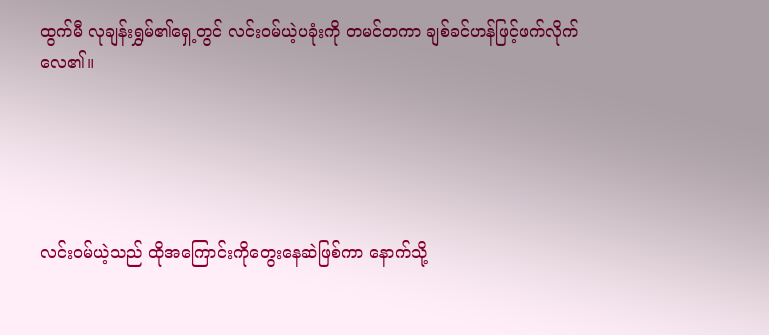ထွက်မီ လုချန်းရွှမ်၏ရှေ့တွင် လင်းဝမ်ယဲ့ပခုံးကို တမင်တကာ ချစ်ခင်ဟန်ဖြင့်ဖက်လိုက်လေ၏။





လင်းဝမ်ယဲ့သည် ထိုအကြောင်းကိုတွေးနေဆဲဖြစ်ကာ နောက်သို့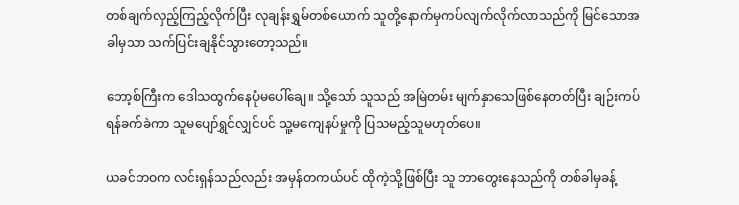တစ်ချက်လှည့်ကြည့်လိုက်ပြီး လုချန်းရွှမ်တစ်ယောက် သူတို့နောက်မှကပ်လျက်လိုက်လာသည်ကို မြင်သောအခါမှသာ သက်ပြင်းချနိုင်သွားတော့သည်။

ဘော့စ်ကြီးက ဒေါသထွက်နေပုံမပေါ်ချေ။ သို့သော် သူသည် အမြဲတမ်း မျက်နှာသေဖြစ်နေတတ်ပြီး ချဉ်းကပ်ရန်ခက်ခဲကာ သူမပျော်ရွှင်လျှင်ပင် သူ့မကျေနပ်မှုကို ပြသမည့်သူမဟုတ်ပေ။

ယခင်ဘဝက လင်းရှန်သည်လည်း အမှန်တကယ်ပင် ထိုကဲ့သို့ဖြစ်ပြီး သူ ဘာတွေးနေသည်ကို တစ်ခါမှခန့်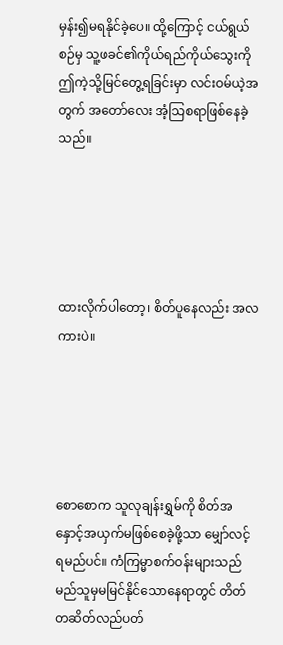မှန်း၍မရနိုင်ခဲ့ပေ။ ထို့ကြောင့် ငယ်ရွယ်စဉ်မှ သူ့ဖခင်၏ကိုယ်ရည်ကိုယ်သွေးကို ဤကဲ့သို့မြင်တွေ့ရခြင်းမှာ လင်းဝမ်ယဲ့အတွက် အတော်လေး အံ့သြစရာဖြစ်နေခဲ့သည်။





ထားလိုက်ပါတော့၊ စိတ်ပူနေလည်း အလကားပဲ။





စောစောက သူလုချန်းရွှမ်ကို စိတ်အနှောင့်အယှက်မဖြစ်စေခဲ့ဖို့သာ မျှော်လင့်ရမည်ပင်။ ကံကြမ္မာစက်ဝန်းများသည် မည်သူမှမမြင်နိုင်သောနေရာတွင် တိတ်တဆိတ်လည်ပတ်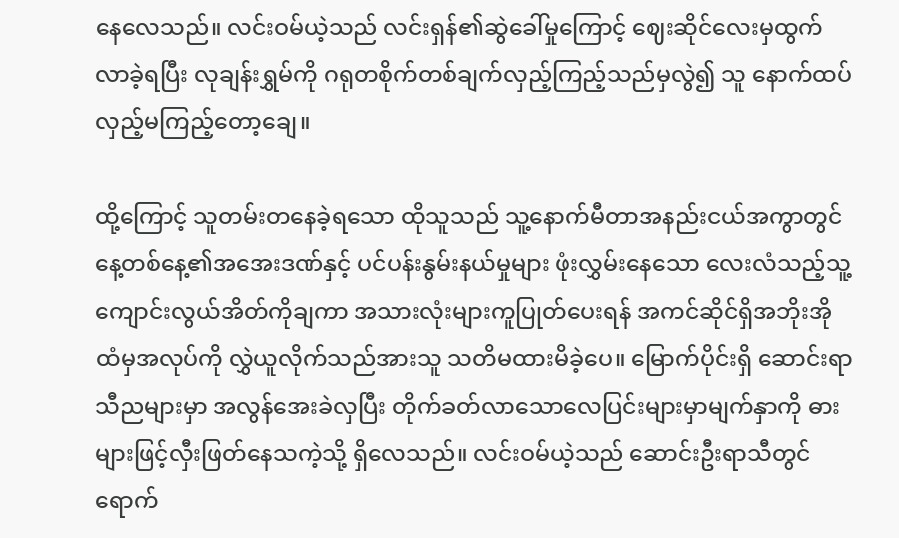နေလေသည်။ လင်းဝမ်ယဲ့သည် လင်းရှန်၏ဆွဲခေါ်မှုကြောင့် ဈေးဆိုင်လေးမှထွက်လာခဲ့ရပြီး လုချန်းရွှမ်ကို ဂရုတစိုက်တစ်ချက်လှည့်ကြည့်သည်မှလွဲ၍ သူ နောက်ထပ်လှည့်မကြည့်တော့ချေ။

ထို့ကြောင့် သူတမ်းတနေခဲ့ရသော ထိုသူသည် သူ့နောက်မီတာအနည်းငယ်အကွာတွင် နေ့တစ်နေ့၏အအေးဒဏ်နှင့် ပင်ပန်းနွမ်းနယ်မှုများ ဖုံးလွှမ်းနေသော လေးလံသည့်သူ့ကျောင်းလွယ်အိတ်ကိုချကာ အသားလုံးများကူပြုတ်ပေးရန် အကင်ဆိုင်ရှိအဘိုးအိုထံမှအလုပ်ကို လွှဲယူလိုက်သည်အားသူ သတိမထားမိခဲ့ပေ။ မြောက်ပိုင်းရှိ ဆောင်းရာသီညများမှာ အလွန်အေးခဲလှပြီး တိုက်ခတ်လာသောလေပြင်းများမှာမျက်နှာကို ဓားများဖြင့်လှီးဖြတ်နေသကဲ့သို့ ရှိလေသည်။ လင်းဝမ်ယဲ့သည် ဆောင်းဦးရာသီတွင်ရောက်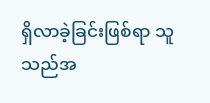ရှိလာခဲ့ခြင်းဖြစ်ရာ သူသည်အ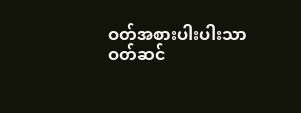ဝတ်အစားပါးပါးသာ ဝတ်ဆင်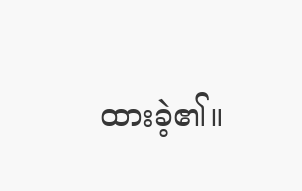ထားခဲ့၏။